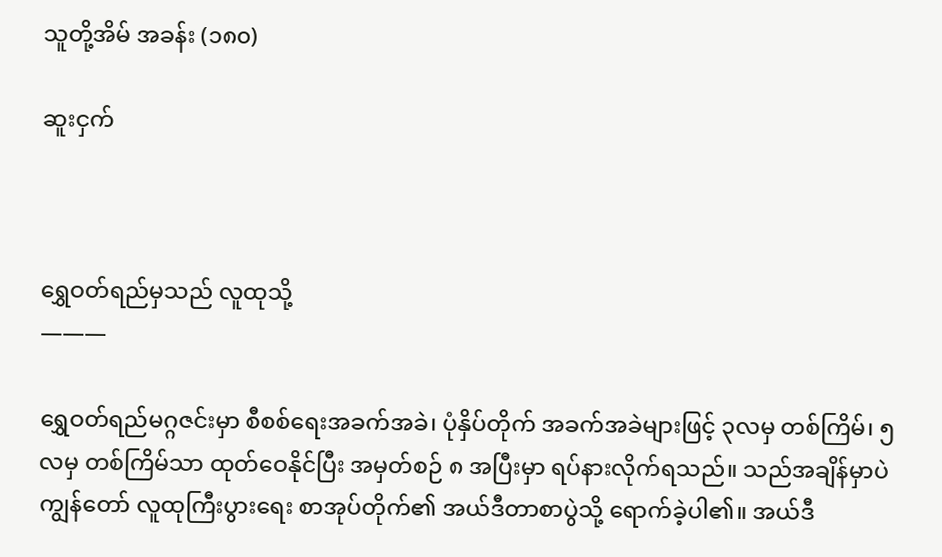သူတို့အိမ် အခန်း (၁၈၀)

ဆူးငှက်



ရွှေဝတ်ရည်မှသည် လူထုသို့
———

ရွှေဝတ်ရည်မဂ္ဂဇင်းမှာ စီစစ်ရေးအခက်အခဲ၊ ပုံနှိပ်တိုက် အခက်အခဲများဖြင့် ၃လမှ တစ်ကြိမ်၊ ၅လမှ တစ်ကြိမ်သာ ထုတ်ဝေနိုင်ပြီး အမှတ်စဉ် ၈ အပြီးမှာ ရပ်နားလိုက်ရသည်။ သည်အချိန်မှာပဲ ကျွန်တော် လူထုကြီးပွားရေး စာအုပ်တိုက်၏ အယ်ဒီတာစာပွဲသို့ ရောက်ခဲ့ပါ၏။ အယ်ဒီ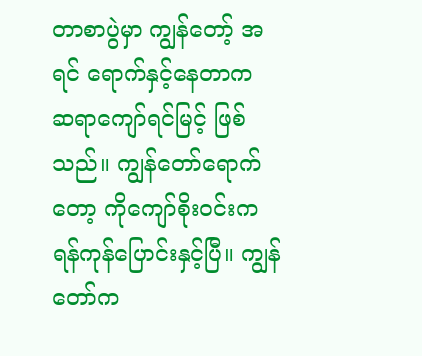တာစာပွဲမှာ ကျွန်တော့် အရင် ရောက်နှင့်နေတာက ဆရာကျော်ရင်မြင့် ဖြစ်သည်။ ကျွန်တော်ရောက်တော့ ကိုကျော်စိုးဝင်းက ရန်ကုန်ပြောင်းနှင့်ပြီ။ ကျွန်တော်က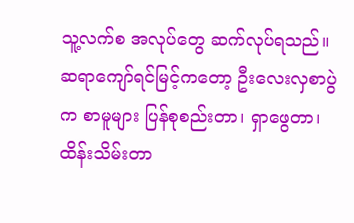သူ့လက်စ အလုပ်တွေ ဆက်လုပ်ရသည်။ ဆရာကျော်ရင်မြင့်ကတော့ ဦးလေးလှစာပွဲက စာမူများ ပြန်စုစည်းတာ၊ ရှာဖွေတာ၊ ထိန်းသိမ်းတာ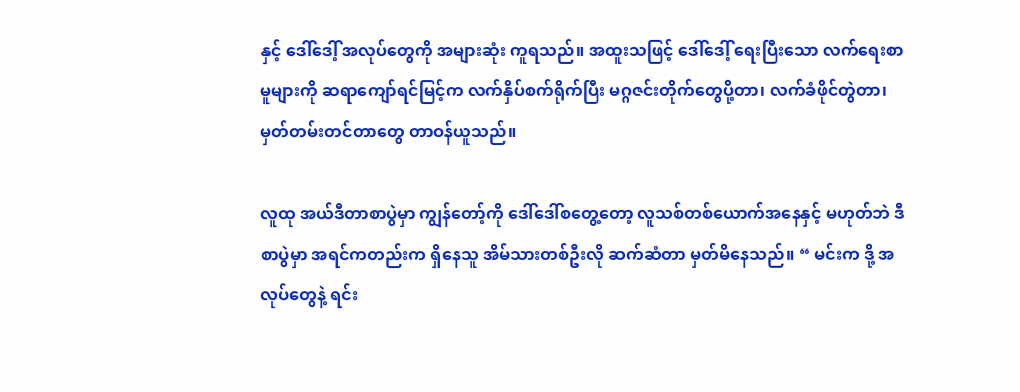နှင့် ဒေါ်ဒေါ့် အလုပ်တွေကို အများဆုံး ကူရသည်။ အထူးသဖြင့် ဒေါ်ဒေါ့် ရေးပြီးသော လက်ရေးစာမူများကို ဆရာကျော်ရင်မြင့်က လက်နှိပ်စက်ရိုက်ပြီး မဂ္ဂဇင်းတိုက်တွေပို့တာ၊ လက်ခံဖိုင်တွဲတာ၊ မှတ်တမ်းတင်တာတွေ တာဝန်ယူသည်။

လူထု အယ်ဒီတာစာပွဲမှာ ကျွန်တော့်ကို ဒေါ်ဒေါ်စတွေ့တော့ လူသစ်တစ်ယောက်အနေနှင့် မဟုတ်ဘဲ ဒီစာပွဲမှာ အရင်ကတည်းက ရှိနေသူ အိမ်သားတစ်ဦးလို ဆက်ဆံတာ မှတ်မိနေသည်။ “ မင်းက ဒို့ အလုပ်တွေနဲ့ ရင်း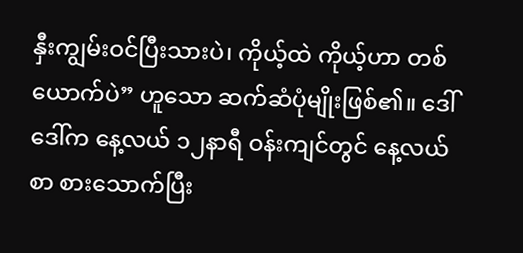နှီးကျွမ်းဝင်ပြီးသားပဲ၊ ကိုယ့်ထဲ ကိုယ့်ဟာ တစ်ယောက်ပဲ” ဟူသော ဆက်ဆံပုံမျိုးဖြစ်၏။ ဒေါ်ဒေါ်က နေ့လယ် ၁၂နာရီ ဝန်းကျင်တွင် နေ့လယ်စာ စားသောက်ပြီး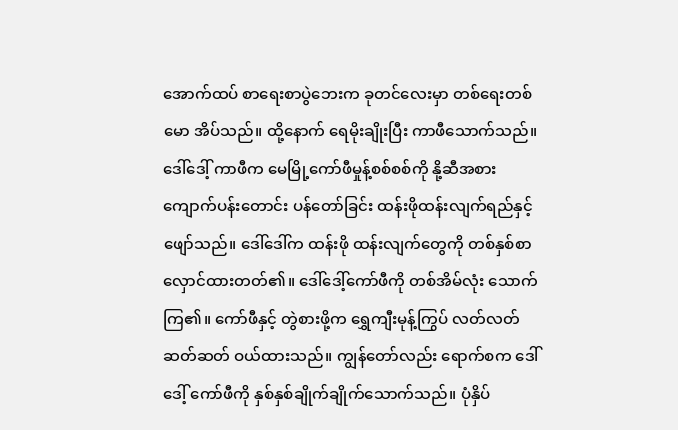အောက်ထပ် စာရေးစာပွဲဘေးက ခုတင်လေးမှာ တစ်ရေးတစ်မော အိပ်သည်။ ထို့နောက် ရေမိုးချိုးပြီး ကာဖီသောက်သည်။ ဒေါ်ဒေါ့် ကာဖီက မေမြို့ကော်ဖီမှုန့်စစ်စစ်ကို နို့ဆီအစား ကျောက်ပန်းတောင်း ပန်တော်ခြင်း ထန်းဖိုထန်းလျက်ရည်နှင့် ဖျော်သည်။ ဒေါ်ဒေါ်က ထန်းဖို ထန်းလျက်တွေကို တစ်နှစ်စာ လှောင်ထားတတ်၏။ ဒေါ်ဒေါ့်ကော်ဖီကို တစ်အိမ်လုံး သောက်ကြ၏။ ကော်ဖီနှင့် တွဲစားဖို့က ရွှေကျီးမုန့်ကြွပ် လတ်လတ်ဆတ်ဆတ် ဝယ်ထားသည်။ ကျွန်တော်လည်း ရောက်စက ဒေါ်ဒေါ့် ကော်ဖီကို နှစ်နှစ်ချိုက်ချိုက်သောက်သည်။ ပုံနှိပ်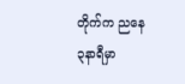တိုက်က ညနေ ၃နာရီမှာ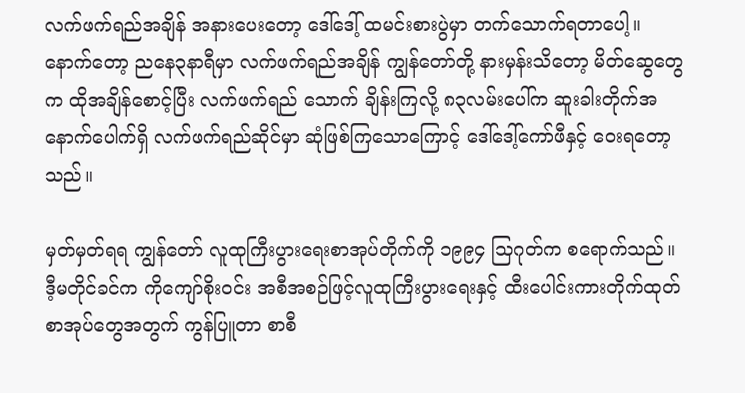လက်ဖက်ရည်အချိန် အနားပေးတော့ ဒေါ်ဒေါ့် ထမင်းစားပွဲမှာ တက်သောက်ရတာပေါ့။ နောက်တော့ ညနေ၃နာရီမှာ လက်ဖက်ရည်အချိန် ကျွန်တော်တို့ နားမှန်းသိတော့ မိတ်ဆွေတွေက ထိုအချိန်စောင့်ပြီး လက်ဖက်ရည် သောက် ချိန်းကြလို့ ၈၃လမ်းပေါ်က ဆူးခါးတိုက်အနောက်ပေါက်ရှိ လက်ဖက်ရည်ဆိုင်မှာ ဆုံဖြစ်ကြသောကြောင့် ဒေါ်ဒေါ့်ကော်ဖီနှင့် ဝေးရတော့သည်။

မှတ်မှတ်ရရ ကျွန်တော် လူထုကြီးပွားရေးစာအုပ်တိုက်ကို ၁၉၉၄ သြဂုတ်က စရောက်သည်။ ဒီ့မတိုင်ခင်က ကိုကျော်စိုးဝင်း အစီအစဉ်ဖြင့်လူထုကြီးပွားရေးနှင့် ထီးပေါင်းကားတိုက်ထုတ် စာအုပ်တွေအတွက် ကွန်ပြူတာ စာစီ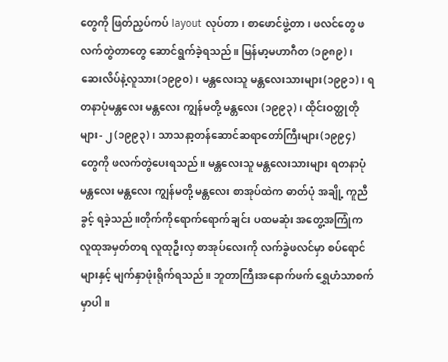တွေကို ဖြတ်ညှပ်ကပ် layout လုပ်တာ၊ စာဖောင်ဖွဲ့တာ၊ ဖလင်တွေ ဖလက်တွဲတာတွေ ဆောင်ရွက်ခဲ့ရသည်။ မြန်မာ့မဟာဂီတ (၁၉၈၉)၊ ဆေးလိပ်နဲ့လူသား(၁၉၉၀)၊ မန္တလေးသူ မန္တလေးသားများ(၁၉၉၁)၊ ရတနာပုံမန္တလေး မန္တလေး ကျွန်မတို့ မန္တလေး (၁၉၉၃)၊ ထိုင်းဝတ္ထုတိုများ- ၂ (၁၉၉၃)၊ သာသနာ့တန်ဆောင်ဆရာတော်ကြီးများ(၁၉၉၄) တွေကို ဖလက်တွဲပေးရသည်။ မန္တလေးသူ မန္တလေးသားများ ရတနာပုံမန္တလေး မန္တလေး ကျွန်မတို့ မန္တလေး စာအုပ်ထဲက ဓာတ်ပုံ အချို့ ကူညီခွင့် ရခဲ့သည်။တိုက်ကိုရောက်ရောက်ချင်း ပထမဆုံး အတွေ့အကြုံက လူထုအမှတ်တရ လူထုဦးလှ စာအုပ်လေးကို လက်ခွဲဖလင်မှာ စပ်ရောင်များနှင့် မျက်နှာဖုံးရိုက်ရသည်။ ဘူတာကြီးအနောက်ဖက် ရွှေဟံသာစက်မှာပါ။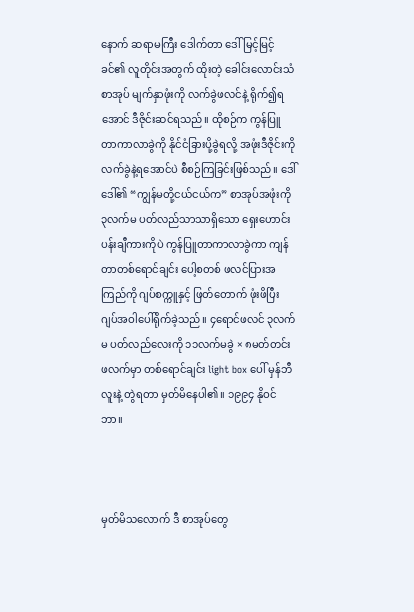နောက် ဆရာမကြီး ဒေါက်တာ ဒေါ်မြင့်မြင့်ခင်၏ လူတိုင်းအတွက် ထိုးတဲ့ ခေါင်းလောင်းသံ စာအုပ် မျက်နှာဖုံးကို လက်ခွဲဖလင်နဲ့ ရိုက်၍ရအောင် ဒီဇိုင်းဆင်ရသည်။ ထိုစဉ်က ကွန်ပြူတာကာလာခွဲကို နိုင်ငံခြားပို့ခွဲရလို့ အဖုံးဒီဇိုင်းကို လက်ခွဲနဲ့ရအောင်ပဲ စီစဉ်ကြခြင်းဖြစ်သည်။ ဒေါ်ဒေါ်၏ “ကျွန်မတို့ငယ်ငယ်က” စာအုပ်အဖုံးကို ၃လက်မ ပတ်လည်သာသာရှိသော ရှေးဟောင်းပန်းချီကားကိုပဲ ကွန်ပြူတာကာလာခွဲကာ ကျန်တာတစ်ရောင်ချင်း ပေါ့စတစ် ဖလင်ပြားအကြည်ကို ဂျပ်စက္ကူနှင့် ဖြတ်တောက် ဖုံးဖိပြီး ဂျပ်အဝါပေါ်ရိုက်ခဲ့သည်။ ၄ရောင်ဖလင် ၃လက်မ ပတ်လည်လေးကို ၁၁လက်မခွဲ × ၈မတ်တင်း ဖလက်မှာ တစ်ရောင်ချင်း light box ပေါ် မှန်ဘီလူးနဲ့ တွဲရတာ မှတ်မိနေပါ၏။ ၁၉၉၄ နိုဝင်ဘာ။



မှတ်မိသလောက် ဒီ စာအုပ်တွေ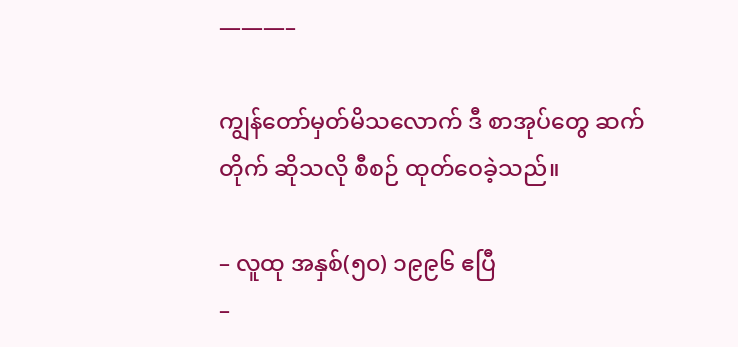———–

ကျွန်တော်မှတ်မိသလောက် ဒီ စာအုပ်တွေ ဆက်တိုက် ဆိုသလို စီစဉ် ထုတ်ဝေခဲ့သည်။

– လူထု အနှစ်(၅၀) ၁၉၉၆ ဧပြီ
–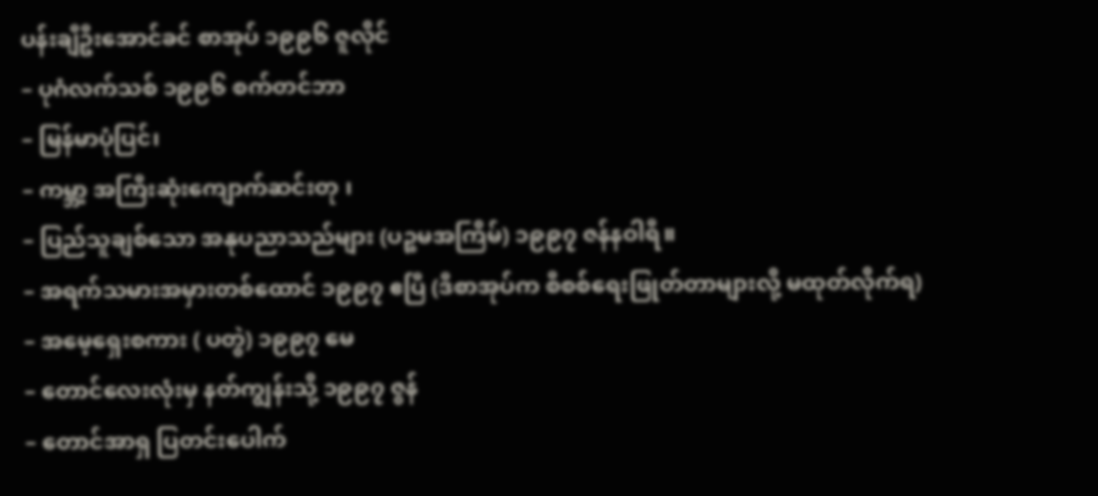ပန်းချီဦးအောင်ခင် စာအုပ် ၁၉၉၆ ဇူလိုင်
– ပုဂံလက်သစ် ၁၉၉၆ စက်တင်ဘာ
– မြန်မာပုံပြင်၊
– ကမ္ဘာ့ အကြီးဆုံးကျောက်ဆင်းတု ၊
– ပြည်သူချစ်သော အနုပညာသည်များ (ပဉ္စမအကြိမ်) ၁၉၉၇ ဇန်နဝါရီ။
– အရက်သမားအမှားတစ်ထောင် ၁၉၉၇ ဧပြီ (ဒီစာအုပ်က စီစစ်ရေးဖြုတ်တာများလို့ မထုတ်လိုက်ရ)
– အမေ့ရှေးစကား ( ပတွဲ) ၁၉၉၇ မေ
– တောင်လေးလုံးမှ နတ်ကျွန်းသို့ ၁၉၉၇ ဇွန်
– တောင်အာရှ ပြတင်းပေါက်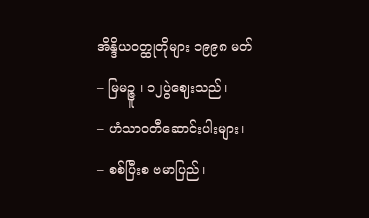အိန္ဒိယဝတ္ထုတိုများ ၁၉၉၈ မတ်
– မြမဉ္ဇူ ၊ ၁၂ပွဲဈေးသည်၊
– ဟံသာဝတီဆောင်းပါးများ၊
– စစ်ပြီးစ ဗမာပြည်၊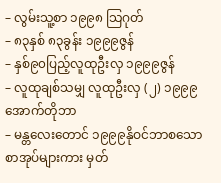– လွမ်းသူ့စာ ၁၉၉၈ သြဂုတ်
– ၈၃နှစ် ၈၃ခွန်း ၁၉၉၉ဇွန်
– နှစ်၉၀ပြည့်လူထုဦးလှ ၁၉၉၉ဇွန်
– လူထုချစ်သမျှ လူထုဦးလှ (၂) ၁၉၉၉ အောက်တိုဘာ
– မန္တလေးတောင် ၁၉၉၉နိုဝင်ဘာစသော စာအုပ်များကား မှတ်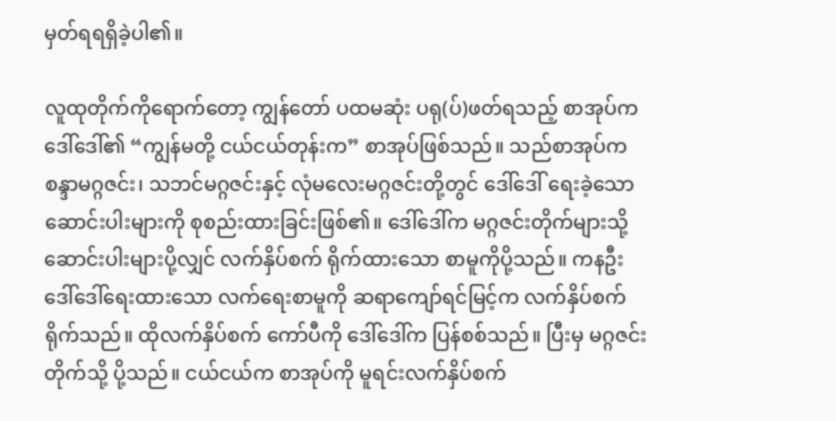မှတ်ရရရှိခဲ့ပါ၏။

လူထုတိုက်ကိုရောက်တော့ ကျွန်တော် ပထမဆုံး ပရု(ပ်)ဖတ်ရသည့် စာအုပ်က ဒေါ်ဒေါ်၏ “ကျွန်မတို့ ငယ်ငယ်တုန်းက” စာအုပ်ဖြစ်သည်။ သည်စာအုပ်က စန္ဒာမဂ္ဂဇင်း၊ သဘင်မဂ္ဂဇင်းနှင့် လုံမလေးမဂ္ဂဇင်းတို့တွင် ဒေါ်ဒေါ် ရေးခဲ့သော ဆောင်းပါးများကို စုစည်းထားခြင်းဖြစ်၏။ ဒေါ်ဒေါ်က မဂ္ဂဇင်းတိုက်များသို့ ဆောင်းပါးများပို့လျှင် လက်နှိပ်စက် ရိုက်ထားသော စာမူကိုပို့သည်။ ကနဦး ဒေါ်ဒေါ်ရေးထားသော လက်ရေးစာမူကို ဆရာကျော်ရင်မြင့်က လက်နှိပ်စက် ရိုက်သည်။ ထိုလက်နှိပ်စက် ကော်ပီကို ဒေါ်ဒေါ်က ပြန်စစ်သည်။ ပြီးမှ မဂ္ဂဇင်းတိုက်သို့ ပို့သည်။ ငယ်ငယ်က စာအုပ်ကို မူရင်းလက်နှိပ်စက်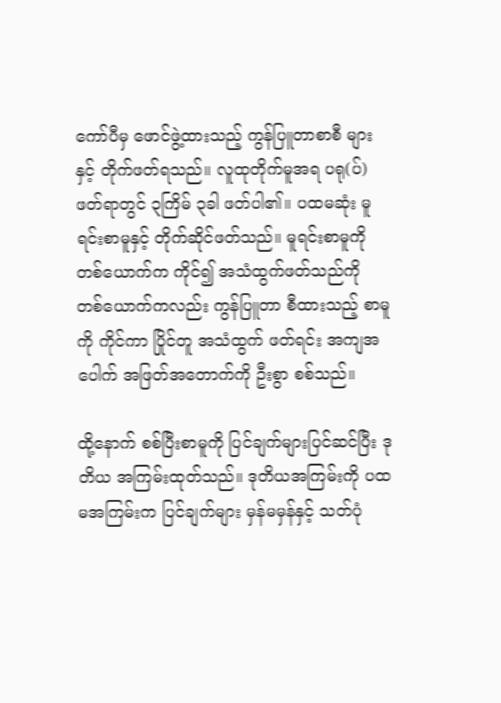ကော်ပီမှ ဖောင်ဖွဲ့ထားသည့် ကွန်ပြူတာစာစီ များနှင့် တိုက်ဖတ်ရသည်။ လူထုတိုက်မူအရ ပရု(ပ်)ဖတ်ရာတွင် ၃ကြိမ် ၃ခါ ဖတ်ပါ၏။ ပထမဆုံး မူရင်းစာမူနှင့် တိုက်ဆိုင်ဖတ်သည်။ မူရင်းစာမူကို တစ်ယောက်က ကိုင်၍ အသံထွက်ဖတ်သည်ကို တစ်ယောက်ကလည်း ကွန်ပြူတာ စီထားသည့် စာမူကို ကိုင်ကာ ပြိုင်တူ အသံထွက် ဖတ်ရင်း အကျအပေါက် အဖြတ်အတောက်ကို ဦးစွာ စစ်သည်။

ထို့နောက် စစ်ပြီးစာမူကို ပြင်ချက်များပြင်ဆင်ပြီး ဒုတိယ အကြမ်းထုတ်သည်။ ဒုတိယအကြမ်းကို ပထမအကြမ်းက ပြင်ချက်များ မှန်မမှန်နှင့် သတ်ပုံ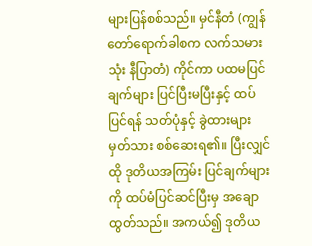များပြန်စစ်သည်။ မှင်နီတံ (ကျွန်တော်ရောက်ခါစက လက်သမားသုံး နီပြာတံ) ကိုင်ကာ ပထမပြင်ချက်များ ပြင်ပြီးမပြီးနှင့် ထပ်ပြင်ရန် သတ်ပုံနှင့် ခွဲထားများ မှတ်သား စစ်ဆေးရ၏။ ပြီးလျှင် ထို ဒုတိယအကြမ်း ပြင်ချက်များကို ထပ်မံပြင်ဆင်ပြီးမှ အချောထွတ်သည်။ အကယ်၍ ဒုတိယ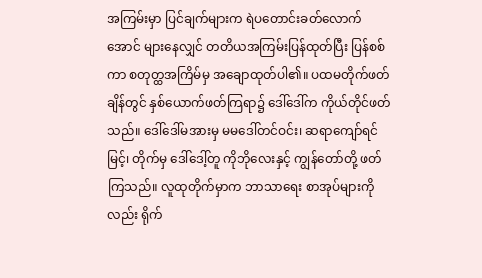အကြမ်းမှာ ပြင်ချက်များက ရဲပတောင်းခတ်လောက်အောင် များနေလျှင် တတိယအကြမ်းပြန်ထုတ်ပြီး ပြန်စစ်ကာ စတုတ္ထအကြိမ်မှ အချောထုတ်ပါ၏။ ပထမတိုက်ဖတ်ချိန်တွင် နှစ်ယောက်ဖတ်ကြရာ၌ ဒေါ်ဒေါ်က ကိုယ်တိုင်ဖတ်သည်။ ဒေါ်ဒေါ်မအားမှ မမဒေါ်တင်ဝင်း၊ ဆရာကျော်ရင်မြင့်၊ တိုက်မှ ဒေါ်ဒေါ့်တူ ကိုဘိုလေးနှင့် ကျွန်တော်တို့ ဖတ်ကြသည်။ လူထုတိုက်မှာက ဘာသာရေး စာအုပ်များကိုလည်း ရိုက်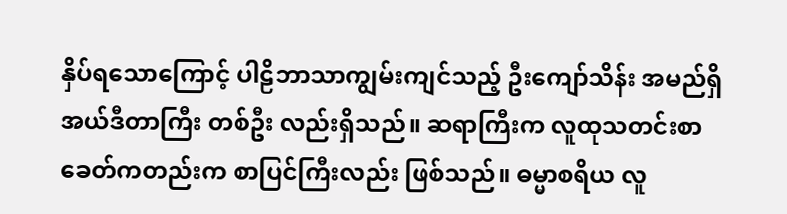နှိပ်ရသောကြောင့် ပါဠိဘာသာကျွမ်းကျင်သည့် ဦးကျော်သိန်း အမည်ရှိ အယ်ဒီတာကြီး တစ်ဦး လည်းရှိသည်။ ဆရာကြီးက လူထုသတင်းစာ ခေတ်ကတည်းက စာပြင်ကြီးလည်း ဖြစ်သည်။ ဓမ္မာစရိယ လူ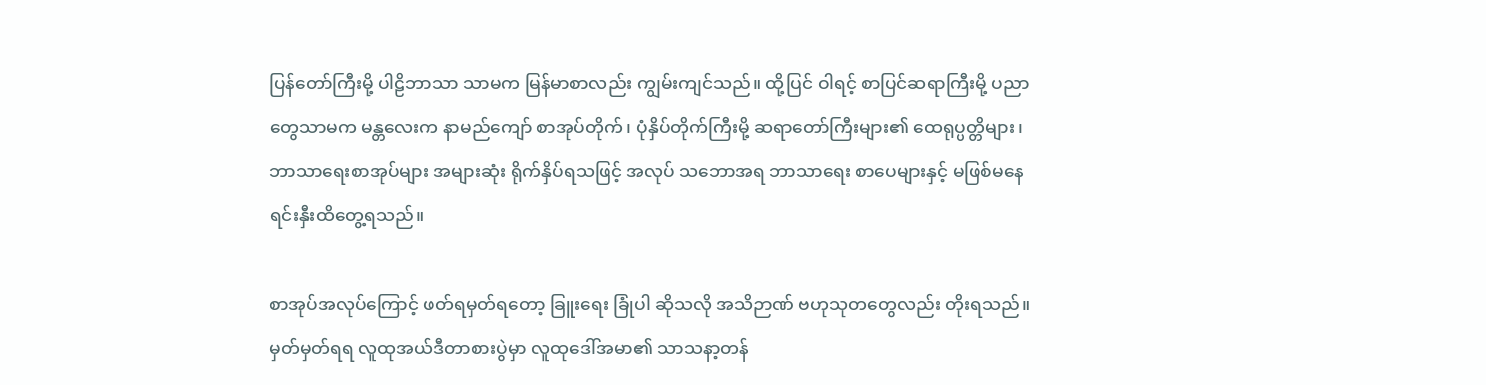ပြန်တော်ကြီးမို့ ပါဠိဘာသာ သာမက မြန်မာစာလည်း ကျွမ်းကျင်သည်။ ထို့ပြင် ဝါရင့် စာပြင်ဆရာကြီးမို့ ပညာတွေသာမက မန္တလေးက နာမည်ကျော် စာအုပ်တိုက်၊ ပုံနှိပ်တိုက်ကြီးမို့ ဆရာတော်ကြီးများ၏ ထေရုပ္ပတ္တိများ၊ ဘာသာရေးစာအုပ်များ အများဆုံး ရိုက်နှိပ်ရသဖြင့် အလုပ် သဘောအရ ဘာသာရေး စာပေများနှင့် မဖြစ်မနေ ရင်းနှီးထိတွေ့ရသည်။

စာအုပ်အလုပ်ကြောင့် ဖတ်ရမှတ်ရတော့ ခြူးရေး ခြုံပါ ဆိုသလို အသိဉာဏ် ဗဟုသုတတွေလည်း တိုးရသည်။ မှတ်မှတ်ရရ လူထုအယ်ဒီတာစားပွဲမှာ လူထုဒေါ်အမာ၏ သာသနာ့တန်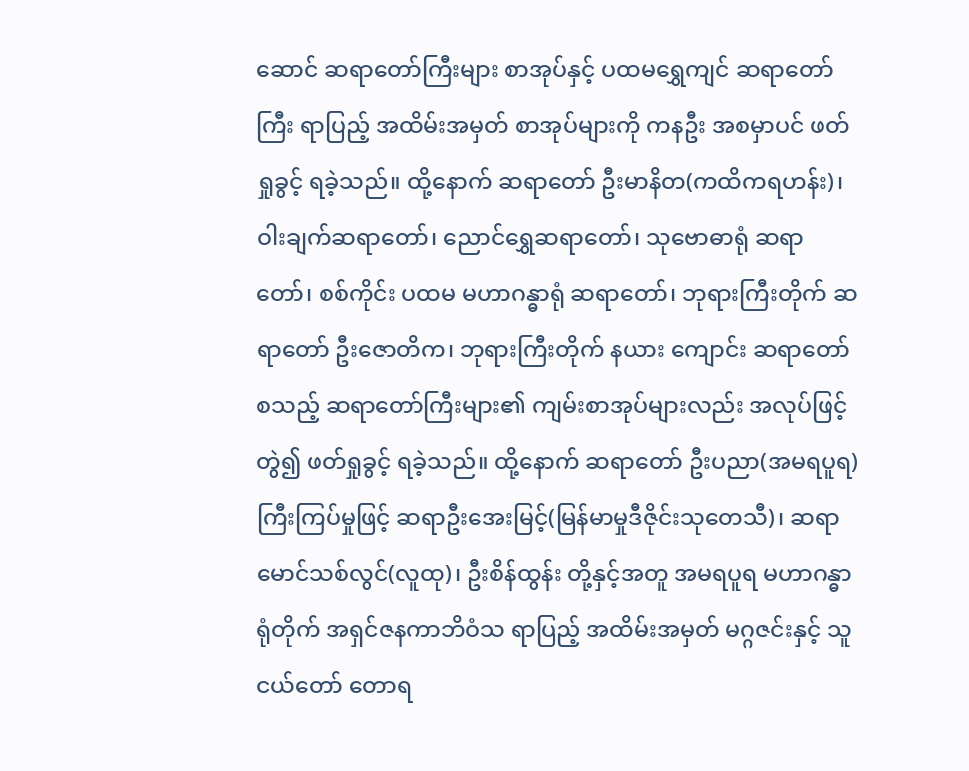ဆောင် ဆရာတော်ကြီးများ စာအုပ်နှင့် ပထမရွှေကျင် ဆရာတော်ကြီး ရာပြည့် အထိမ်းအမှတ် စာအုပ်များကို ကနဦး အစမှာပင် ဖတ်ရှုခွင့် ရခဲ့သည်။ ထို့နောက် ဆရာတော် ဦးမာနိတ(ကထိကရဟန်း)၊ ဝါးချက်ဆရာတော်၊ ညောင်ရွှေဆရာတော်၊ သုဗောဓာရုံ ဆရာတော်၊ စစ်ကိုင်း ပထမ မဟာဂန္ဓာရုံ ဆရာတော်၊ ဘုရားကြီးတိုက် ဆရာတော် ဦးဇောတိက၊ ဘုရားကြီးတိုက် နယား ကျောင်း ဆရာတော် စသည့် ဆရာတော်ကြီးများ၏ ကျမ်းစာအုပ်များလည်း အလုပ်ဖြင့် တွဲ၍ ဖတ်ရှုခွင့် ရခဲ့သည်။ ထို့နောက် ဆရာတော် ဦးပညာ(အမရပူရ) ကြီးကြပ်မှုဖြင့် ဆရာဦးအေးမြင့်(မြန်မာမှုဒီဇိုင်းသုတေသီ)၊ ဆရာမောင်သစ်လွင်(လူထု)၊ ဦးစိန်ထွန်း တို့နှင့်အတူ အမရပူရ မဟာဂန္ဓာရုံတိုက် အရှင်ဇနကာဘိဝံသ ရာပြည့် အထိမ်းအမှတ် မဂ္ဂဇင်းနှင့် သူငယ်တော် တောရ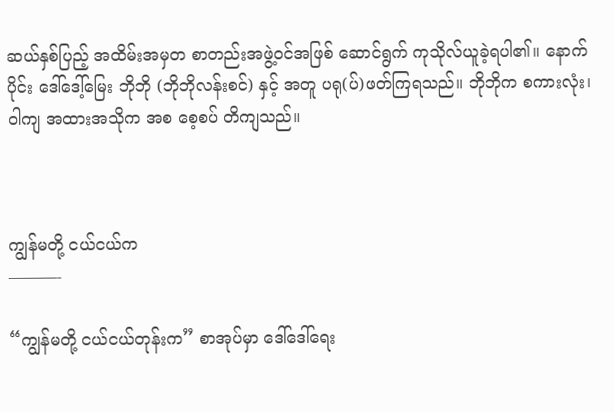ဆယ်နှစ်ပြည့် အထိမ်းအမှတ စာတည်းအဖွဲ့ဝင်အဖြစ် ဆောင်ရွက် ကုသိုလ်ယူခဲ့ရပါ၏။ နောက်ပိုင်း ဒေါ်ဒေါ့်မြေး ဘိုဘို (ဘိုဘိုလန်းစင်) နှင့် အတူ ပရု(ပ်)ဖတ်ကြရသည်။ ဘိုဘိုက စကားလုံး၊ ဝါကျ အထားအသိုက အစ စေ့စပ် တိကျသည်။



ကျွန်မတို့ ငယ်ငယ်က
———-

“ကျွန်မတို့ ငယ်ငယ်တုန်းက” စာအုပ်မှာ ဒေါ်ဒေါ်ရေး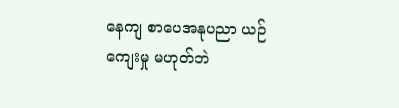နေကျ စာပေအနုပညာ ယဉ်ကျေးမှု မဟုတ်ဘဲ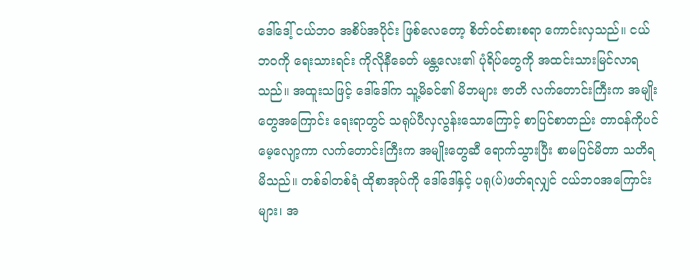ဒေါ်ဒေါ့် ငယ်ဘ၀ အစိပ်အပိုင်း ဖြစ်လေတော့ စိတ်ဝင်စားစရာ ကောင်းလှသည်။ ငယ်ဘဝကို ရေးသားရင်း ကိုလိုနီခေတ် မန္တလေး၏ ပုံရိပ်တွေကို အထင်းသားမြင်လာရသည်။ အထူးသဖြင့် ဒေါ်ဒေါ်က သူ့မိခင်၏ မိဘများ ဇာတိ လက်တောင်းကြီးက အမျိုးတွေအကြောင်း ရေးရာတွင် သရုပ်ပီလှလွန်းသောကြောင့် စာပြင်စာတည်း တာဝန်ကိုပင် မေ့လျော့ကာ လက်တောင်းကြီးက အမျိုးတွေဆီ ရောက်သွားပြီး စာမပြင်မိတာ သတိရမိသည်။ တစ်ခါတစ်ရံ ထိုစာအုပ်ကို ဒေါ်ဒေါ်နှင့် ပရု(ပ်)ဖတ်ရလျှင် ငယ်ဘဝအကြောင်းများ၊ အ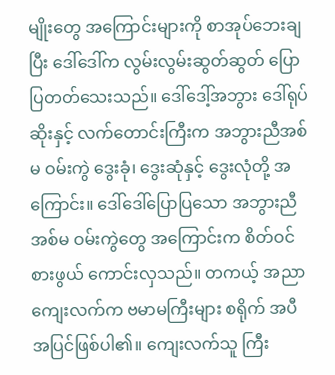မျိုးတွေ အကြောင်းများကို စာအုပ်ဘေးချပြီး ဒေါ်ဒေါ်က လွမ်းလွမ်းဆွတ်ဆွတ် ပြောပြတတ်သေးသည်။ ဒေါ်ဒေါ့်အဘွား ဒေါ်ရုပ်ဆိုးနှင့် လက်တောင်းကြီးက အဘွားညီအစ်မ ဝမ်းကွဲ ဒွေးခုံ၊ ဒွေးဆုံနှင့် ဒွေးလုံတို့ အကြောင်း။ ဒေါ်ဒေါ်ပြောပြသော အဘွားညီအစ်မ ဝမ်းကွဲတွေ အကြောင်းက စိတ်ဝင်စားဖွယ် ကောင်းလှသည်။ တကယ့် အညာကျေးလက်က ဗမာမကြီးများ စရိုက် အပီအပြင်ဖြစ်ပါ၏။ ကျေးလက်သူ ကြီး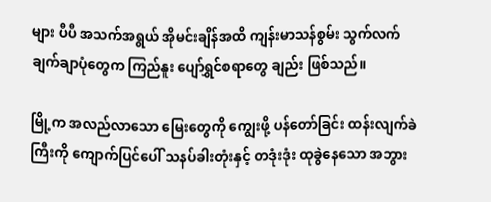များ ပီပီ အသက်အရွယ် အိုမင်းချိန်အထိ ကျန်းမာသန်စွမ်း သွက်လက်ချက်ချာပုံတွေက ကြည်နူး ပျော်ရွှင်စရာတွေ ချည်း ဖြစ်သည်။

မြို့က အလည်လာသော မြေးတွေကို ကျွေးဖို့ ပန်တော်ခြင်း ထန်းလျက်ခဲကြီးကို ကျောက်ပြင်ပေါ် သနပ်ခါးတုံးနှင့် တဒုံးဒုံး ထုခွဲနေသော အဘွား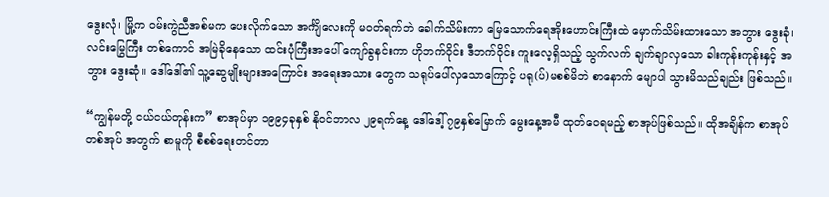ဒွေးလုံ၊ မြို့က ဝမ်းကွဲညီအစ်မက ပေးလိုက်သော အင်္ကျိလေးကို မဝတ်ရက်ဘဲ ခေါက်သိမ်းကာ မြေသောက်ရေအိုးဟောင်းကြီးထဲ မှောက်သိမ်းထားသော အဘွား ဒွေးခုံ၊ လင်းမြွေကြီး တစ်ကောင် အမြဲခိုနေသော ထင်းပုံကြီးအပေါ် ကျော်ခွနင်းကာ ဟိုဘက်ဝိုင်း ဒီဘက်ဝိုင်း ကူးလေ့ရှိသည့် သွက်လက် ချက်ချာလှသော ခါးကုန်းကုန်းနှင့် အဘွား ဒွေးဆုံ။ ဒေါ်ဒေါ်၏ သူ့ဆွေမျိုးများအကြောင်း အရေးအသား တွေက သရုပ်ပေါ်လှသောကြောင့် ပရု(ပ်)မစစ်မိဘဲ စာနောက် မျောပါ သွားမိသည်ချည်း ဖြစ်သည်။

“ကျွန်မတို့ ငယ်ငယ်တုန်းက” စာအုပ်မှာ ၁၉၉၄ခုနှစ် နိုဝင်ဘာလ ၂၉ရက်နေ့ ဒေါ်ဒေါ့် ၇၉နှစ်မြောက် မွေးနေ့အမီ ထုတ်ဝေရမည့် စာအုပ်ဖြစ်သည်။ ထိုအချိန်က စာအုပ်တစ်အုပ် အတွက် စာမူကို စီစစ်ရေးတင်တာ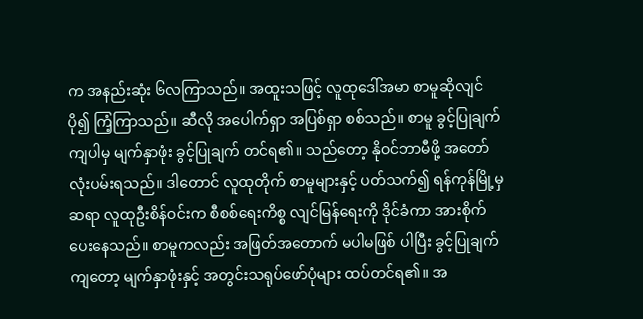က အနည်းဆုံး ၆လကြာသည်။ အထူးသဖြင့် လူထုဒေါ်အမာ စာမူဆိုလျင် ပို၍ ကြံ့ကြာသည်။ ဆီလို အပေါက်ရှာ အပြစ်ရှာ စစ်သည်။ စာမူ ခွင့်ပြုချက် ကျပါမှ မျက်နှာဖုံး ခွင့်ပြုချက် တင်ရ၏။ သည်တော့ နိုဝင်ဘာမီဖို့ အတော် လုံးပမ်းရသည်။ ဒါတောင် လူထုတိုက် စာမူများနှင့် ပတ်သက်၍ ရန်ကုန်မြို့မှ ဆရာ လူထုဦးစိန်ဝင်းက စီစစ်ရေးကိစ္စ လျင်မြန်ရေးကို ဒိုင်ခံကာ အားစိုက် ပေးနေသည်။ စာမူကလည်း အဖြတ်အတောက် မပါမဖြစ် ပါပြီး ခွင့်ပြုချက်ကျတော့ မျက်နှာဖုံးနှင့် အတွင်းသရုပ်ဖော်ပုံများ ထပ်တင်ရ၏။ အ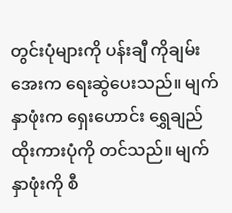တွင်းပုံများကို ပန်းချီ ကိုချမ်းအေးက ရေးဆွဲပေးသည်။ မျက်နှာဖုံးက ရှေးဟောင်း ရွှေချည်ထိုးကားပုံကို တင်သည်။ မျက်နှာဖုံးကို စီ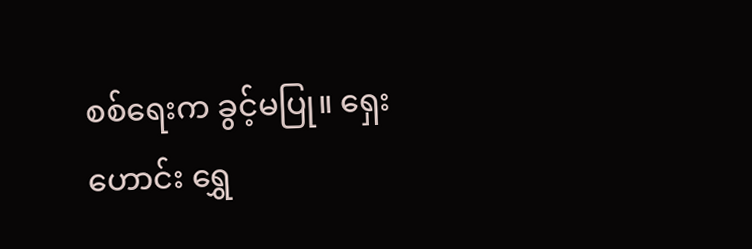စစ်ရေးက ခွင့်မပြု။ ရှေးဟောင်း ရွှေ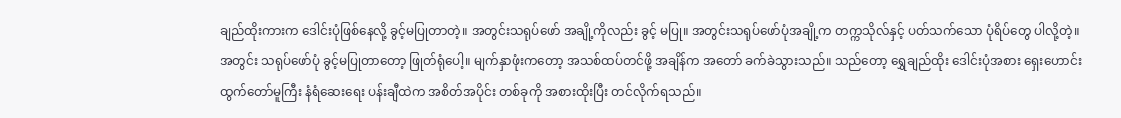ချည်ထိုးကားက ဒေါင်းပုံဖြစ်နေလို့ ခွင့်မပြုတာတဲ့။ အတွင်းသရုပ်ဖော် အချို့ကိုလည်း ခွင့် မပြု။ အတွင်းသရုပ်ဖော်ပုံအချို့က တက္ကသိုလ်နှင့် ပတ်သက်သော ပုံရိပ်တွေ ပါလို့တဲ့။ အတွင်း သရုပ်ဖော်ပုံ ခွင့်မပြုတာတော့ ဖြုတ်ရုံပေါ့။ မျက်နှာဖုံးကတော့ အသစ်ထပ်တင်ဖို့ အချိန်က အတော် ခက်ခဲသွားသည်။ သည်တော့ ရွှေချည်ထိုး ဒေါင်းပုံအစား ရှေးဟောင်း ထွက်တော်မူကြီး နံရံဆေးရေး ပန်းချီထဲက အစိတ်အပိုင်း တစ်ခုကို အစားထိုးပြီး တင်လိုက်ရသည်။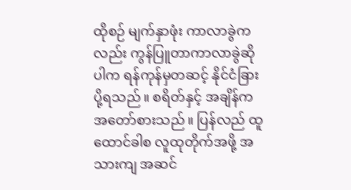ထိုစဉ် မျက်နှာဖုံး ကာလာခွဲကလည်း ကွန်ပြူတာကာလာခွဲဆိုပါက ရန်ကုန်မှတဆင့် နိုင်ငံခြားပို့ရသည်။ စရိတ်နှင့် အချိန်က အတော်စားသည်။ ပြန်လည် ထူထောင်ခါစ လူထုတိုက်အဖို့ အသားကျ အဆင်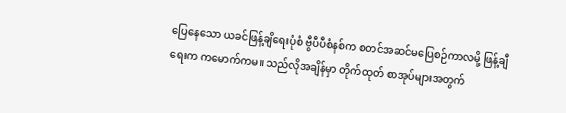ပြေနေသော ယခင်ဖြန့်ချိရေးပုံစံ ဗွီပီပီစံနစ်က စတင်အဆင်မပြေစဉ်ကာလမို့ ဖြန့်ချီရေးက ကမောက်ကမ။ သည်လိုအချိန်မှာ တိုက်ထုတ် စာအုပ်များအတွက်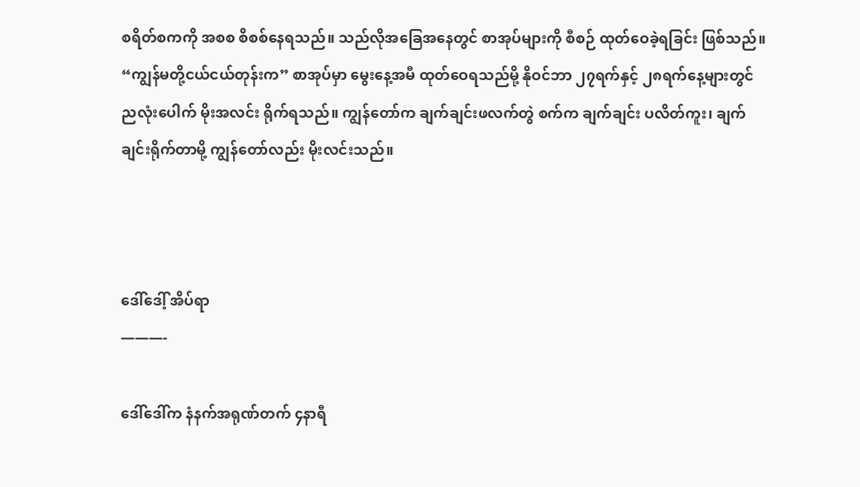စရိတ်စကကို အစစ စိစစ်နေရသည်။ သည်လိုအခြေအနေတွင် စာအုပ်များကို စီစဉ် ထုတ်ဝေခဲ့ရခြင်း ဖြစ်သည်။ “ကျွန်မတို့ငယ်ငယ်တုန်းက” စာအုပ်မှာ မွေးနေ့အမီ ထုတ်ဝေရသည်မို့ နိုဝင်ဘာ ၂၇ရက်နှင့် ၂၈ရက်နေ့များတွင် ညလုံးပေါက် မိုးအလင်း ရိုက်ရသည်။ ကျွန်တော်က ချက်ချင်းဖလက်တွဲ စက်က ချက်ချင်း ပလိတ်ကူး၊ ချက်ချင်းရိုက်တာမို့ ကျွန်တော်လည်း မိုးလင်းသည်။



ဒေါ်ဒေါ့် အိပ်ရာ
———-

ဒေါ်ဒေါ်က နံနက်အရုဏ်တက် ၄နာရီ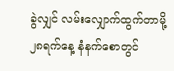ခွဲလျှင် လမ်းလျှောက်ထွက်တာမို့ ၂၈ရက်နေ့ နံနက်စောတွင်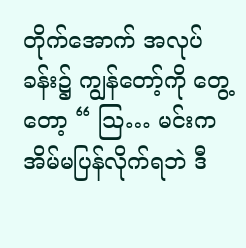တိုက်အောက် အလုပ်ခန်း၌ ကျွန်တော့်ကို တွေ့တော့ “ သြ… မင်းက အိမ်မပြန်လိုက်ရဘဲ ဒီ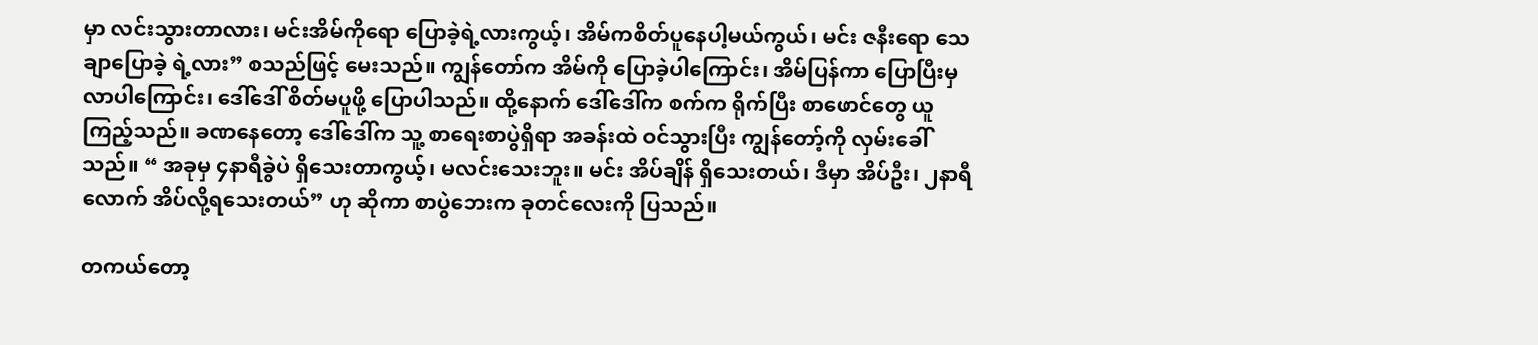မှာ လင်းသွားတာလား၊ မင်းအိမ်ကိုရော ပြောခဲ့ရဲ့လားကွယ့်၊ အိမ်ကစိတ်ပူနေပါ့မယ်ကွယ်၊ မင်း ဇနီးရော သေချာပြောခဲ့ ရဲ့လား” စသည်ဖြင့် မေးသည်။ ကျွန်တော်က အိမ်ကို ပြောခဲ့ပါကြောင်း၊ အိမ်ပြန်ကာ ပြောပြီးမှ လာပါကြောင်း၊ ဒေါ်ဒေါ် စိတ်မပူဖို့ ပြောပါသည်။ ထို့နောက် ဒေါ်ဒေါ်က စက်က ရိုက်ပြီး စာဖောင်တွေ ယူကြည့်သည်။ ခဏနေတော့ ဒေါ်ဒေါ်က သူ့ စာရေးစာပွဲရှိရာ အခန်းထဲ ဝင်သွားပြီး ကျွန်တော့်ကို လှမ်းခေါ်သည်။ “ အခုမှ ၄နာရီခွဲပဲ ရှိသေးတာကွယ့်၊ မလင်းသေးဘူး။ မင်း အိပ်ချိန် ရှိသေးတယ်၊ ဒီမှာ အိပ်ဦး၊ ၂နာရီလောက် အိပ်လို့ရသေးတယ်” ဟု ဆိုကာ စာပွဲဘေးက ခုတင်လေးကို ပြသည်။

တကယ်တော့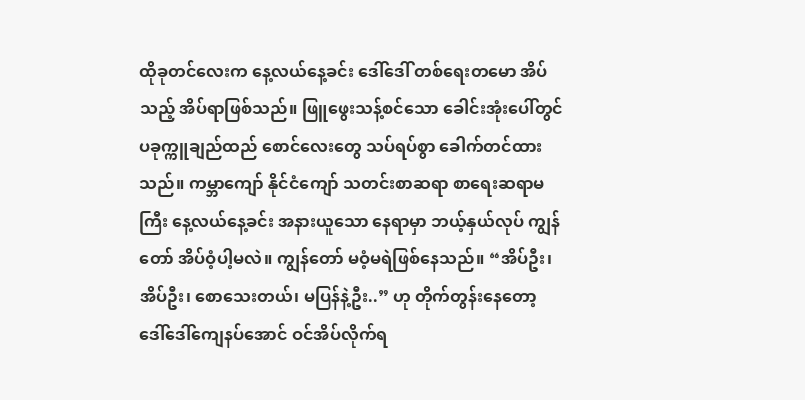ထိုခုတင်လေးက နေ့လယ်နေ့ခင်း ဒေါ်ဒေါ် တစ်ရေးတမော အိပ်သည့် အိပ်ရာဖြစ်သည်။ ဖြူဖွေးသန့်စင်သော ခေါင်းအုံးပေါ်တွင် ပခုက္ကူချည်ထည် စောင်လေးတွေ သပ်ရပ်စွာ ခေါက်တင်ထားသည်။ ကမ္ဘာကျော် နိုင်ငံကျော် သတင်းစာဆရာ စာရေးဆရာမကြီး နေ့လယ်နေ့ခင်း အနားယူသော နေရာမှာ ဘယ့်နှယ်လုပ် ကျွန်တော် အိပ်ဝံ့ပါ့မလဲ။ ကျွန်တော် မဝံ့မရဲဖြစ်နေသည်။ “အိပ်ဦး၊ အိပ်ဦး၊ စောသေးတယ်၊ မပြန်နဲ့ဦး..” ဟု တိုက်တွန်းနေတော့ ဒေါ်ဒေါ်ကျေနပ်အောင် ဝင်အိပ်လိုက်ရ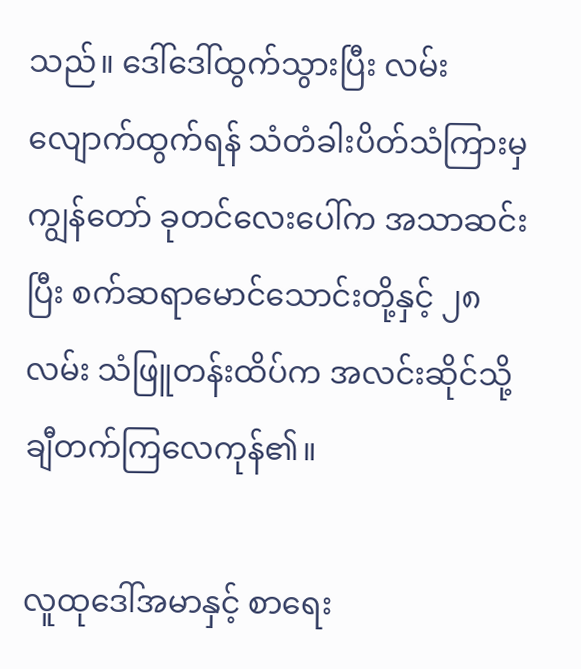သည်။ ဒေါ်ဒေါ်ထွက်သွားပြီး လမ်းလျောက်ထွက်ရန် သံတံခါးပိတ်သံကြားမှ ကျွန်တော် ခုတင်လေးပေါ်က အသာဆင်းပြီး စက်ဆရာမောင်သောင်းတို့နှင့် ၂၈လမ်း သံဖြူတန်းထိပ်က အလင်းဆိုင်သို့ ချီတက်ကြလေကုန်၏။

လူထုဒေါ်အမာနှင့် စာရေး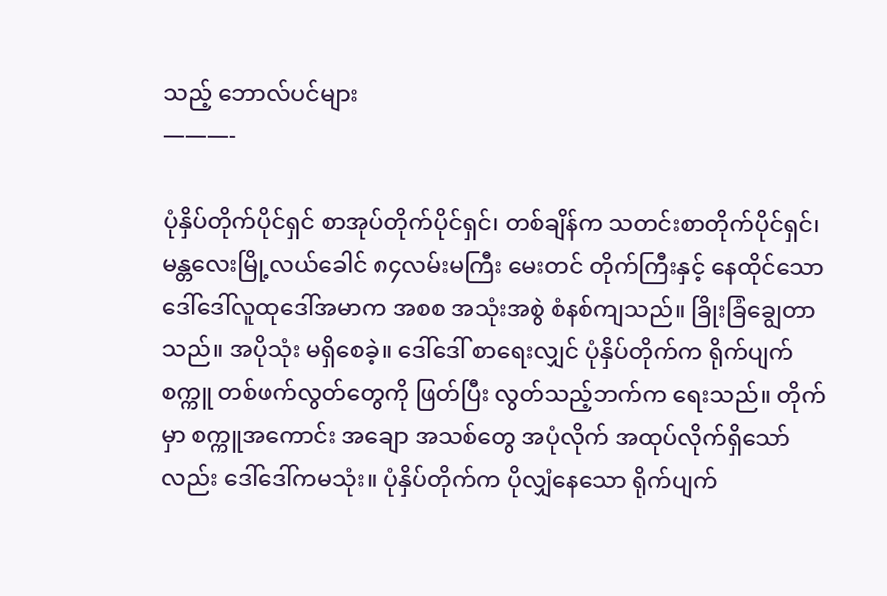သည့် ဘောလ်ပင်များ
———-

ပုံနှိပ်တိုက်ပိုင်ရှင် စာအုပ်တိုက်ပိုင်ရှင်၊ တစ်ချိန်က သတင်းစာတိုက်ပိုင်ရှင်၊ မန္တလေးမြို့လယ်ခေါင် ၈၄လမ်းမကြီး မေးတင် တိုက်ကြီးနှင့် နေထိုင်သော ဒေါ်ဒေါ်လူထုဒေါ်အမာက အစစ အသုံးအစွဲ စံနစ်ကျသည်။ ခြိုးခြံချွေတာသည်။ အပိုသုံး မရှိစေခဲ့။ ဒေါ်ဒေါ် စာရေးလျှင် ပုံနှိပ်တိုက်က ရိုက်ပျက်စက္ကူ တစ်ဖက်လွတ်တွေကို ဖြတ်ပြီး လွတ်သည့်ဘက်က ရေးသည်။ တိုက်မှာ စက္ကူအကောင်း အချော အသစ်တွေ အပုံလိုက် အထုပ်လိုက်ရှိသော်လည်း ဒေါ်ဒေါ်ကမသုံး။ ပုံနှိပ်တိုက်က ပိုလျှံနေသော ရိုက်ပျက်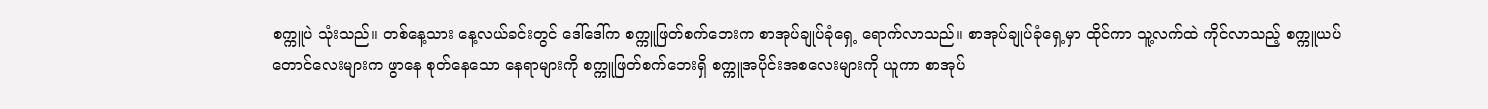စက္ကူပဲ သုံးသည်။ တစ်နေ့သား နေ့လယ်ခင်းတွင် ဒေါ်ဒေါ်က စက္ကူဖြတ်စက်ဘေးက စာအုပ်ချုပ်ခုံရှေ့ ရောက်လာသည်။ စာအုပ်ချုပ်ခုံရှေ့မှာ ထိုင်ကာ သူ့လက်ထဲ ကိုင်လာသည့် စက္ကူယပ်တောင်လေးများက ဖွာနေ စုတ်နေသော နေရာများကို စက္ကူဖြတ်စက်ဘေးရှိ စက္ကူအပိုင်းအစလေးများကို ယူကာ စာအုပ်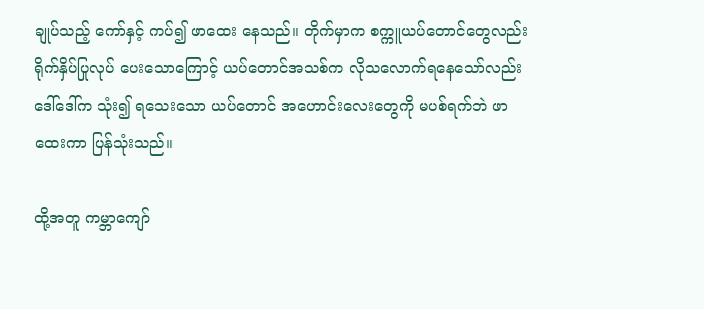ချုပ်သည့် ကော်နှင့် ကပ်၍ ဖာထေး နေသည်။ တိုက်မှာက စက္ကူယပ်တောင်တွေလည်း ရိုက်နှိပ်ပြုလုပ် ပေးသောကြောင့် ယပ်တောင်အသစ်က လိုသလောက်ရနေသော်လည်း ဒေါ်ဒေါ်က သုံး၍ ရသေးသော ယပ်တောင် အဟောင်းလေးတွေကို မပစ်ရက်ဘဲ ဖာထေးကာ ပြန်သုံးသည်။

ထို့အတူ ကမ္ဘာကျော်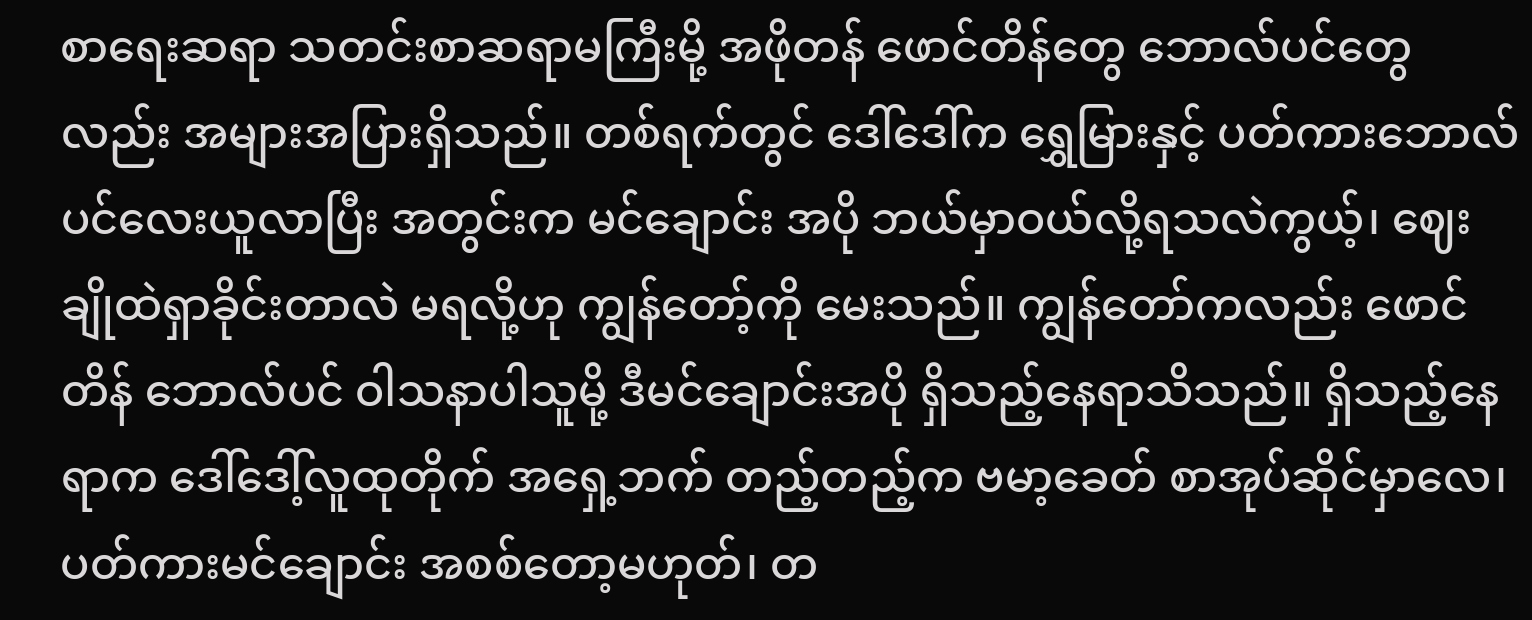စာရေးဆရာ သတင်းစာဆရာမကြီးမို့ အဖိုတန် ဖောင်တိန်တွေ ဘောလ်ပင်တွေလည်း အများအပြားရှိသည်။ တစ်ရက်တွင် ဒေါ်ဒေါ်က ရွှေမြားနှင့် ပတ်ကားဘောလ်ပင်လေးယူလာပြီး အတွင်းက မင်ချောင်း အပို ဘယ်မှာဝယ်လို့ရသလဲကွယ့်၊ ဈေးချိုထဲရှာခိုင်းတာလဲ မရလို့ဟု ကျွန်တော့်ကို မေးသည်။ ကျွန်တော်ကလည်း ဖောင်တိန် ဘောလ်ပင် ဝါသနာပါသူမို့ ဒီမင်ချောင်းအပို ရှိသည့်နေရာသိသည်။ ရှိသည့်နေရာက ဒေါ်ဒေါ့်လူထုတိုက် အရှေ့ဘက် တည့်တည့်က ဗမာ့ခေတ် စာအုပ်ဆိုင်မှာလေ၊ ပတ်ကားမင်ချောင်း အစစ်တော့မဟုတ်၊ တ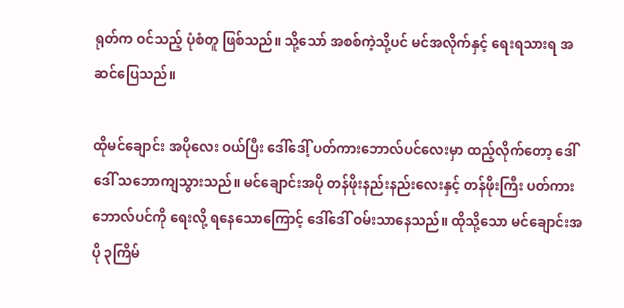ရုတ်က ဝင်သည့် ပုံစံတူ ဖြစ်သည်။ သို့သော် အစစ်ကဲ့သို့ပင် မင်အလိုက်နှင့် ရေးရသားရ အဆင်ပြေသည်။

ထိုမင်ချောင်း အပိုလေး ဝယ်ပြီး ဒေါ်ဒေါ့် ပတ်ကားဘောလ်ပင်လေးမှာ ထည့်လိုက်တော့ ဒေါ်ဒေါ် သဘောကျသွားသည်။ မင်ချောင်းအပို တန်ဖိုးနည်းနည်းလေးနှင့် တန်ဖိုးကြီး ပတ်ကားဘောလ်ပင်ကို ရေးလို့ ရနေသောကြောင့် ဒေါ်ဒေါ် ဝမ်းသာနေသည်။ ထိုသို့သော မင်ချောင်းအပို ၃ကြိမ်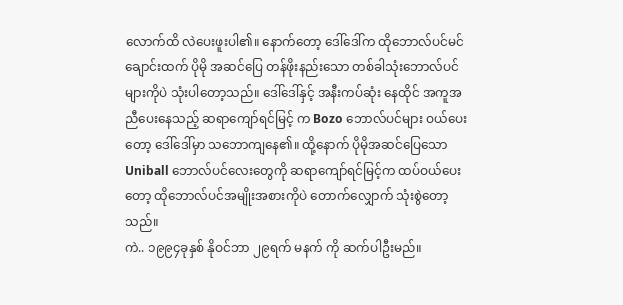လောက်ထိ လဲပေးဖူးပါ၏။ နောက်တော့ ဒေါ်ဒေါ်က ထိုဘောလ်ပင်မင်ချောင်းထက် ပိုမို အဆင်ပြေ တန်ဖိုးနည်းသော တစ်ခါသုံးဘောလ်ပင်များကိုပဲ သုံးပါတော့သည်။ ဒေါ်ဒေါ်နှင့် အနီးကပ်ဆုံး နေထိုင် အကူအညီပေးနေသည့် ဆရာကျော်ရင်မြင့် က Bozo ဘောလ်ပင်များ ဝယ်ပေးတော့ ဒေါ်ဒေါ်မှာ သဘောကျနေ၏။ ထို့နောက် ပိုမိုအဆင်ပြေသော Uniball ဘောလ်ပင်လေးတွေကို ဆရာကျော်ရင်မြင့်က ထပ်ဝယ်ပေးတော့ ထိုဘောလ်ပင်အမျိုးအစားကိုပဲ တောက်လျှောက် သုံးစွဲတော့သည်။
ကဲ.. ၁၉၉၄ခုနှစ် နိုဝင်ဘာ ၂၉ရက် မနက် ကို ဆက်ပါဦးမည်။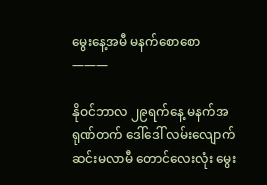မွေးနေ့အမီ မနက်စောစော
———

နိုဝင်ဘာလ ၂၉ရက်နေ့ မနက်အရုဏ်တက် ဒေါ်ဒေါ် လမ်းလျောက် ဆင်းမလာမီ တောင်လေးလုံး မွေး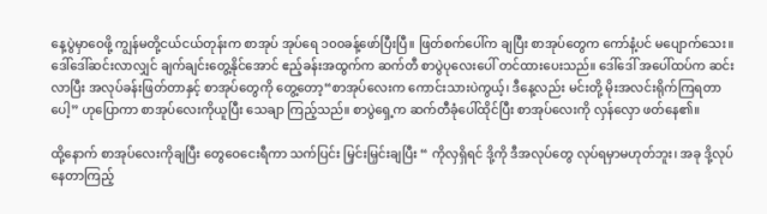နေ့ပွဲမှာဝေဖို့ ကျွန်မတို့ငယ်ငယ်တုန်းက စာအုပ် အုပ်ရေ ၁၀၀ခန့်ဖော်ပြီးပြီ။ ဖြတ်စက်ပေါ်က ချပြီး စာအုပ်တွေက ကော်နံ့ပင် မပျောက်သေး။ ဒေါ်ဒေါ်ဆင်းလာလျှင် ချက်ချင်းတွေ့နိုင်အောင် ဧည့်ခန်းအထွက်က ဆက်တီ စာပွဲပုလေးပေါ် တင်ထားပေးသည်။ ဒေါ်ဒေါ် အပေါ်ထပ်က ဆင်းလာပြီး အလုပ်ခန်းဖြတ်တာနှင့် စာအုပ်တွေကို တွေ့တော့“စာအုပ်လေးက ကောင်းသားပဲကွယ့်၊ ဒီနေ့လည်း မင်းတို့ မိုးအလင်းရိုက်ကြရတာပေါ့” ဟုပြောကာ စာအုပ်လေးကိုယူပြီး သေချာ ကြည့်သည်။ စာပွဲရှေ့က ဆက်တီခုံပေါ်ထိုင်ပြီး စာအုပ်လေးကို လှန်လှော ဖတ်နေ၏။

ထို့နောက် စာအုပ်လေးကိုချပြီး တွေဝေငေးရီကာ သက်ပြင်း မြှင်းမြှင်းချပြီး “ ကိုလှရှိရင် ဒို့ကို ဒီအလုပ်တွေ လုပ်ရမှာမဟုတ်ဘူး၊ အခု ဒို့လုပ်နေတာကြည့်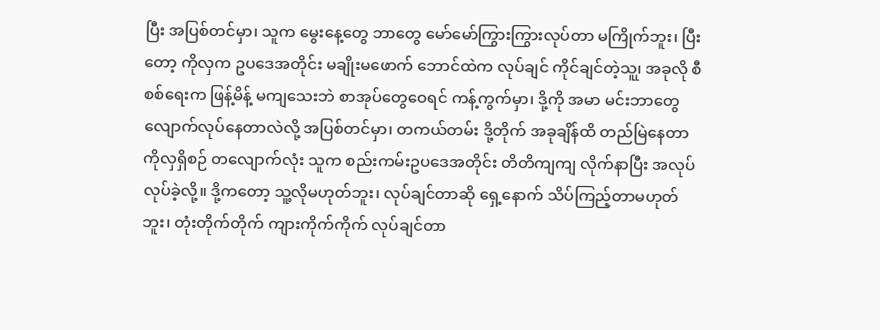ပြီး အပြစ်တင်မှာ၊ သူက မွေးနေ့တွေ ဘာတွေ မော်မော်ကြွားကြွားလုပ်တာ မကြိုက်ဘူး၊ ပြီးတော့ ကိုလှက ဥပဒေအတိုင်း မချိုးမဖောက် ဘောင်ထဲက လုပ်ချင် ကိုင်ချင်တဲ့သူ၊ု အခုလို စီစစ်ရေးက ဖြန့်မိန့် မကျသေးဘဲ စာအုပ်တွေဝေရင် ကန့်ကွက်မှာ၊ ဒို့ကို အမာ မင်းဘာတွေ လျောက်လုပ်နေတာလဲလို့ အပြစ်တင်မှာ၊ တကယ်တမ်း ဒို့တိုက် အခုချိန်ထိ တည်မြဲနေတာ ကိုလှရှိစဉ် တလျောက်လုံး သူက စည်းကမ်းဥပဒေအတိုင်း တိတိကျကျ လိုက်နာပြီး အလုပ်လုပ်ခဲ့လို့။ ဒို့ကတော့ သူ့လိုမဟုတ်ဘူး၊ လုပ်ချင်တာဆို ရှေ့နောက် သိပ်ကြည့်တာမဟုတ်ဘူး၊ တုံးတိုက်တိုက် ကျားကိုက်ကိုက် လုပ်ချင်တာ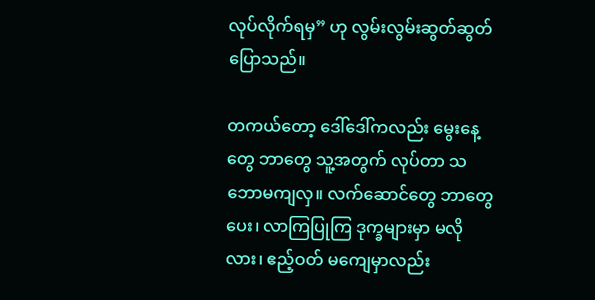လုပ်လိုက်ရမှ” ဟု လွမ်းလွမ်းဆွတ်ဆွတ် ပြောသည်။

တကယ်တော့ ဒေါ်ဒေါ်ကလည်း မွေးနေ့တွေ ဘာတွေ သူ့အတွက် လုပ်တာ သဘောမကျလှ။ လက်ဆောင်တွေ ဘာတွေပေး၊ လာကြပြုကြ ဒုက္ခများမှာ မလိုလား၊ ဧည့်ဝတ် မကျေမှာလည်း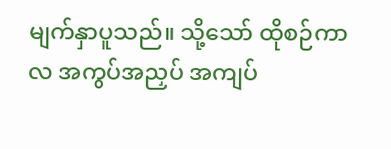မျက်နှာပူသည်။ သို့သော် ထိုစဉ်ကာလ အကွပ်အညှပ် အကျပ်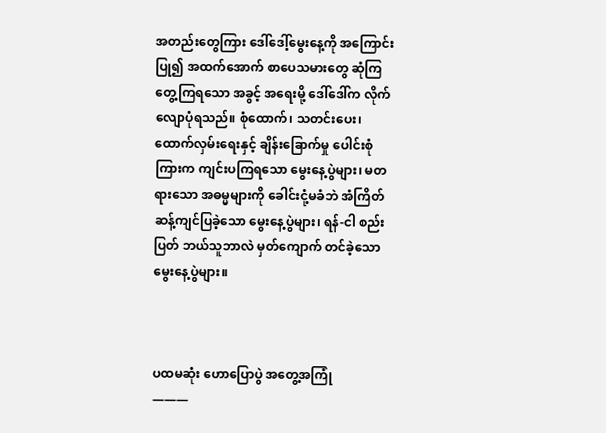အတည်းတွေကြား ဒေါ်ဒေါ့်မွေးနေ့ကို အကြောင်းပြု၍ အထက်အောက် စာပေသမားတွေ ဆုံကြတွေ့ကြရသော အခွင့် အရေးမို့ ဒေါ်ဒေါ်က လိုက်လျောပုံရသည်။ စုံထောက်၊ သတင်းပေး၊ ထောက်လှမ်းရေးနှင့် ချိန်းခြောက်မှု ပေါင်းစုံကြားက ကျင်းပကြရသော မွေးနေ့ပွဲများ၊ မတရားသော အဓမ္မများကို ခေါင်းငုံ့မခံဘဲ အံကြိတ် ဆန့်ကျင်ပြခဲ့သော မွေးနေ့ပွဲများ၊ ရန်-ငါ စည်းပြတ် ဘယ်သူဘာလဲ မှတ်ကျောက် တင်ခဲ့သော မွေးနေ့ပွဲများ။



ပထမဆုံး ဟောပြောပွဲ အတွေ့အကြုံ
———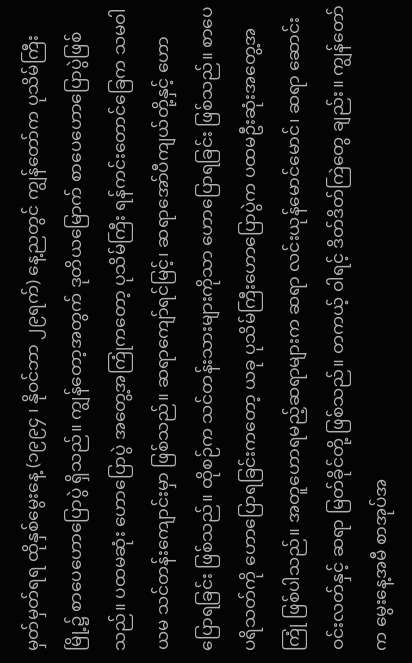မှတ်မှတ်ရရ ထိုနှစ်မွေးနေ့ (၁၉၉၄ ၊ နိုဝင်ဘာ ၂၉ရက်) နေ့ညတွင် ကျွန်တော်က ပုသိမ်ကြီးမြို့၌ စာပေဟောပြောပွဲ ရှိသည်။ ကျွန်တော့အတွက် ဒုတိယမြောက် စာပေဟောပြောပွဲဖြစ်သည်။ ပထမဆုံး ဟောပြောပွဲ အတွေ့အကြုံကတော့ ပုသိမ်ကြီး ရန်ကင်းတောင်ခြေက သမဝါယမ သင်တန်းကျောင်းမှာ ဖြစ်သည်။ ဆရာကျော်ရင်မြင့်၊ ဆရာအော်ပီကျယ်တို့နှင့် ဟောပြောရခြင်း ဖြစ်သည်။ ထိုစဉ်က သင်တန်းသားများကိုသာ ဟောပြောရခြင်း ဖြစ်သည်။ စာပေပရိသတ်ကို ဟောပြောရခြင်းကတော့ ယခု ပုသိမ်ကြီးဟောပြောပွဲက ပထမဦးဆုံးအတွေ့အကြုံ ဖြစ်ပါသည်။ အတူဟောရမည့်ဆရာများက ဆရာ လင်းယုန်မောင်မောင်၊ ဆရာ ဆောင်းဝင်းလတ်နှင့် ဆရာ မြတ်ခိုင်တို့ ဖြစ်သည်။ တကယ့် ဝါရင့် ဒိတ်ဒိတ်ကြဲတွေ ချည်း။ ကျွန်တော်က မွေးနေ့အမီ စာအုပ်အ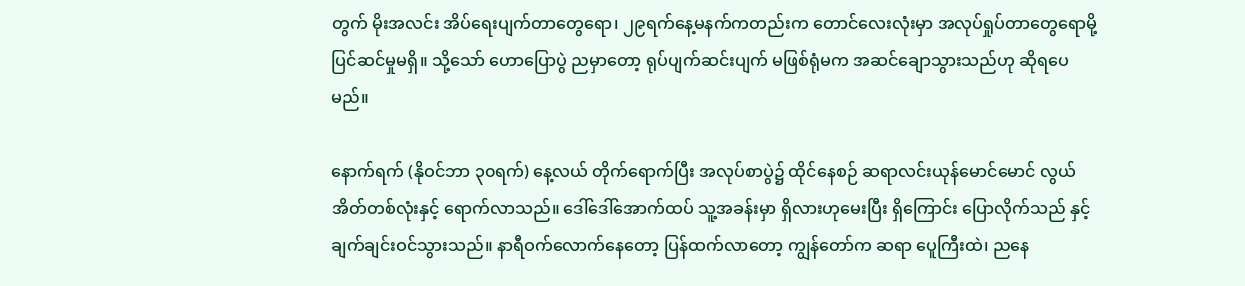တွက် မိုးအလင်း အိပ်ရေးပျက်တာတွေရော၊ ၂၉ရက်နေ့မနက်ကတည်းက တောင်လေးလုံးမှာ အလုပ်ရှုပ်တာတွေရောမို့ ပြင်ဆင်မှုမရှိ။ သို့သော် ဟောပြောပွဲ ညမှာတော့ ရုပ်ပျက်ဆင်းပျက် မဖြစ်ရုံမက အဆင်ချောသွားသည်ဟု ဆိုရပေမည်။

နောက်ရက် (နိုဝင်ဘာ ၃၀ရက်) နေ့လယ် တိုက်ရောက်ပြီး အလုပ်စာပွဲ၌ ထိုင်နေစဉ် ဆရာလင်းယုန်မောင်မောင် လွယ်အိတ်တစ်လုံးနှင့် ရောက်လာသည်။ ဒေါ်ဒေါ်အောက်ထပ် သူ့အခန်းမှာ ရှိလားဟုမေးပြီး ရှိကြောင်း ပြောလိုက်သည် နှင့် ချက်ချင်းဝင်သွားသည်။ နာရီဝက်လောက်နေတော့ ပြန်ထက်လာတော့ ကျွန်တော်က ဆရာ ပေူကြီးထဲ၊ ညနေ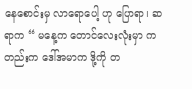နေစောင်းမှ လာရောပေါ့ ဟု ပြောရာ၊ ဆရာက “ မနေ့က တောင်လေးလုံးမှာ ကတည်းက ဒေါ်အမာက ဒို့ကို တ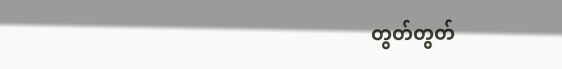တွတ်တွတ်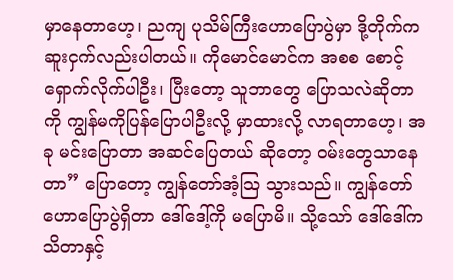မှာနေတာဟေ့၊ ညကျ ပုသိမ်ကြီးဟောပြောပွဲမှာ ဒို့တိုက်က ဆူးငှက်လည်းပါတယ်။ ကိုမောင်မောင်က အစစ စောင့်ရှောက်လိုက်ပါဦး၊ ပြီးတော့ သူဘာတွေ ပြောသလဲဆိုတာကို ကျွန်မကိုပြန်ပြောပါဦးလို့ မှာထားလို့ လာရတာဟေ့၊ အခု မင်းပြောတာ အဆင်ပြေတယ် ဆိုတော့ ဝမ်းတွေသာနေတာ” ပြောတော့ ကျွန်တော်အံ့သြ သွားသည်။ ကျွန်တော် ဟောပြောပွဲရှိတာ ဒေါ်ဒေါ့်ကို မပြောမိ။ သို့သော် ဒေါ်ဒေါ်က သိတာနှင့်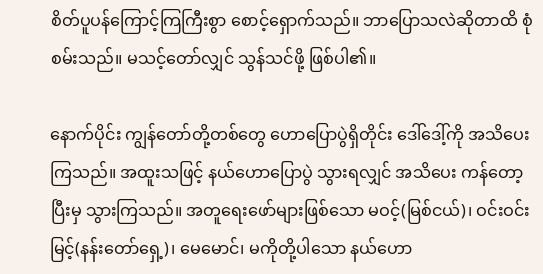စိတ်ပူပန်ကြောင့်ကြကြီးစွာ စောင့်ရှောက်သည်။ ဘာပြောသလဲဆိုတာထိ စုံစမ်းသည်။ မသင့်တော်လျှင် သွန်သင်ဖို့ ဖြစ်ပါ၏။

နောက်ပိုင်း ကျွန်တော်တို့တစ်တွေ ဟောပြောပွဲရှိတိုင်း ဒေါ်ဒေါ့်ကို အသိပေးကြသည်။ အထူးသဖြင့် နယ်ဟောပြောပွဲ သွားရလျှင် အသိပေး ကန်တော့ပြီးမှ သွားကြသည်။ အတူရေးဖော်များဖြစ်သော မဝင့်(မြစ်ငယ်)၊ ဝင်းဝင်းမြင့်(နန်းတော်ရှေ့)၊ မေမောင်၊ မကိုတို့ပါသော နယ်ဟော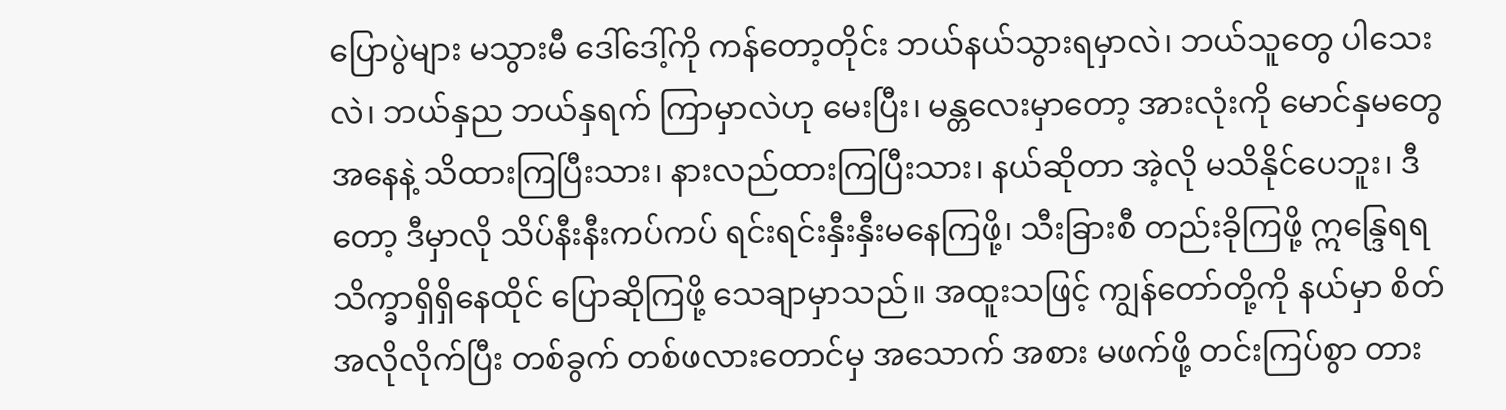ပြောပွဲများ မသွားမီ ဒေါ်ဒေါ့်ကို ကန်တော့တိုင်း ဘယ်နယ်သွားရမှာလဲ၊ ဘယ်သူတွေ ပါသေးလဲ၊ ဘယ်နှည ဘယ်နှရက် ကြာမှာလဲဟု မေးပြီး၊ မန္တလေးမှာတော့ အားလုံးကို မောင်နှမတွေ အနေနဲ့ သိထားကြပြီးသား၊ နားလည်ထားကြပြီးသား၊ နယ်ဆိုတာ အဲ့လို မသိနိုင်ပေဘူး၊ ဒီတော့ ဒီမှာလို သိပ်နီးနီးကပ်ကပ် ရင်းရင်းနှီးနှီးမနေကြဖို့၊ သီးခြားစီ တည်းခိုကြဖို့ ဣန္ဒြေရရ သိက္ခာရှိရှိနေထိုင် ပြောဆိုကြဖို့ သေချာမှာသည်။ အထူးသဖြင့် ကျွန်တော်တို့ကို နယ်မှာ စိတ်အလိုလိုက်ပြီး တစ်ခွက် တစ်ဖလားတောင်မှ အသောက် အစား မဖက်ဖို့ တင်းကြပ်စွာ တား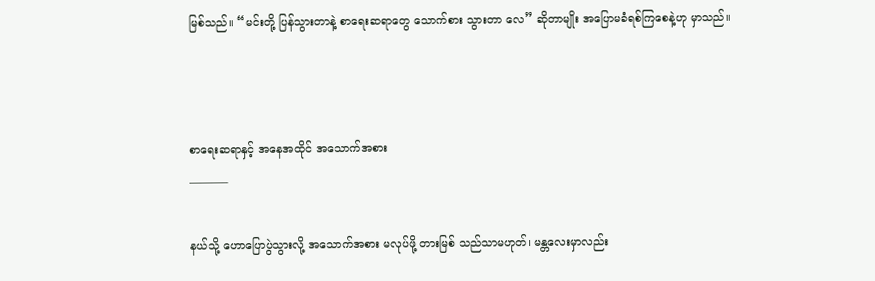မြစ်သည်။ “မင်းတို့ ပြန်သွားတာနဲ့ စာရေးဆရာတွေ သောက်စား သွားတာ လေ” ဆိုတာမျိုး အပြောမခံရစ်ကြစေနဲ့ဟု မှာသည်။



စာရေးဆရာနှင့် အနေအထိုင် အသောက်အစား
———–

နယ်သို့ ဟောပြောပွဲသွားလို့ အသောက်အစား မလုပ်ဖို့ တားမြစ် သည်သာမဟုတ်၊ မန္တလေးမှာလည်း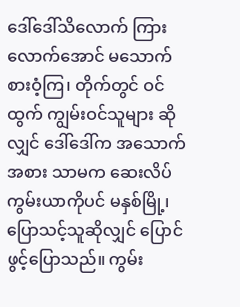ဒေါ်ဒေါ်သိလောက် ကြားလောက်အောင် မသောက်စားဝံ့ကြ၊ တိုက်တွင် ဝင်ထွက် ကျွမ်းဝင်သူများ ဆိုလျှင် ဒေါ်ဒေါ်က အသောက်အစား သာမက ဆေးလိပ် ကွမ်းယာကိုပင် မနှစ်မြို့၊ ပြောသင့်သူဆိုလျှင် ပြောင်ဖွင့်ပြောသည်။ ကွမ်း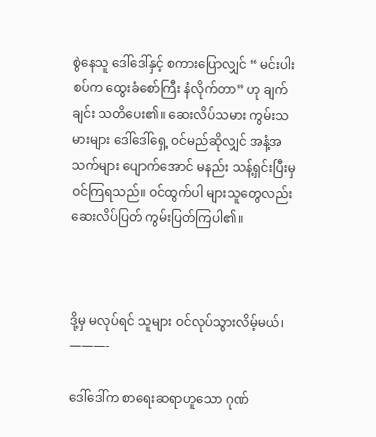စွဲနေသူ ဒေါ်ဒေါ်နှင့် စကားပြောလျှင် “ မင်းပါးစပ်က ထွေးခံစော်ကြီး နံလိုက်တာ” ဟု ချက်ချင်း သတိပေး၏။ ဆေးလိပ်သမား ကွမ်းသမားများ ဒေါ်ဒေါ်ရှေ့ ဝင်မည်ဆိုလျှင် အနံ့အသက်များ ပျောက်အောင် မနည်း သန့်ရှင်းပြီးမှ ဝင်ကြရသည်။ ဝင်ထွက်ပါ များသူတွေလည်း ဆေးလိပ်ပြတ် ကွမ်းပြတ်ကြပါ၏။



ဒို့မှ မလုပ်ရင် သူများ ဝင်လုပ်သွားလိမ့်မယ်၊
———-

ဒေါ်ဒေါ်က စာရေးဆရာဟူသော ဂုဏ်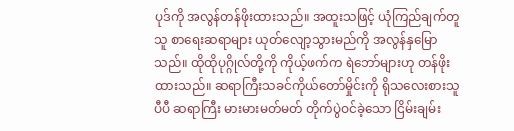ပုဒ်ကို အလွန်တန်ဖိုးထားသည်။ အထူးသဖြင့် ယုံကြည်ချက်တူသူ စာရေးဆရာများ ယုတ်လျော့သွားမည်ကို အလွန်နှမြောသည်။ ထိုထိုပုဂ္ဂိုလ်တို့ကို ကိုယ့်ဖက်က ရဲဘော်များဟု တန်ဖိုး ထားသည်။ ဆရာကြီးသခင်ကိုယ်တော်မှိုင်းကို ရိုသလေးစားသူပီပီ ဆရာကြီး မားမားမတ်မတ် တိုက်ပွဲဝင်ခဲ့သော ငြိမ်းချမ်း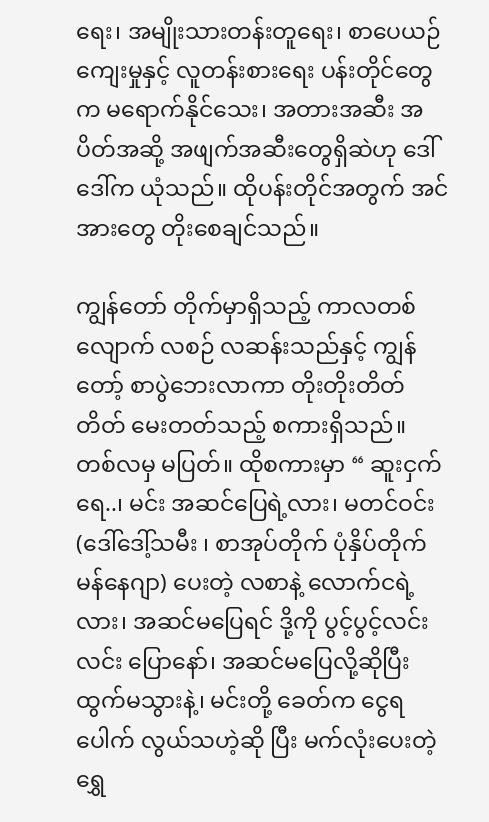ရေး၊ အမျိုးသားတန်းတူရေး၊ စာပေယဉ်ကျေးမှုနှင့် လူတန်းစားရေး ပန်းတိုင်တွေက မရောက်နိုင်သေး၊ အတားအဆီး အပိတ်အဆို့ အဖျက်အဆီးတွေရှိဆဲဟု ဒေါ်ဒေါ်က ယုံသည်။ ထိုပန်းတိုင်အတွက် အင်အားတွေ တိုးစေချင်သည်။

ကျွန်တော် တိုက်မှာရှိသည့် ကာလတစ်လျောက် လစဉ် လဆန်းသည်နှင့် ကျွန်တော့် စာပွဲဘေးလာကာ တိုးတိုးတိတ်တိတ် မေးတတ်သည့် စကားရှိသည်။ တစ်လမှ မပြတ်။ ထိုစကားမှာ “ ဆူးငှက်ရေ..၊ မင်း အဆင်ပြေရဲ့လား၊ မတင်ဝင်း (ဒေါ်ဒေါ့်သမီး ၊ စာအုပ်တိုက် ပုံနှိပ်တိုက် မန်နေဂျာ) ပေးတဲ့ လစာနဲ့ လောက်ငရဲ့လား၊ အဆင်မပြေရင် ဒို့ကို ပွင့်ပွင့်လင်းလင်း ပြောနော်၊ အဆင်မပြေလို့ဆိုပြီး ထွက်မသွားနဲ့၊ မင်းတို့ ခေတ်က ငွေရပေါက် လွယ်သဟဲ့ဆို ပြီး မက်လုံးပေးတဲ့ ရွှေ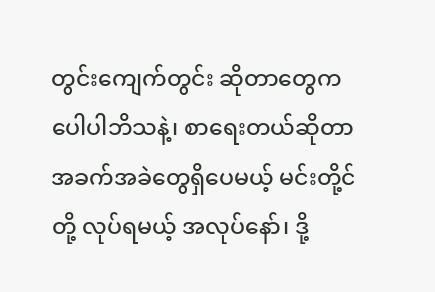တွင်းကျေက်တွင်း ဆိုတာတွေက ပေါပါဘိသနဲ့၊ စာရေးတယ်ဆိုတာ အခက်အခဲတွေရှိပေမယ့် မင်းတို့င်တို့ လုပ်ရမယ့် အလုပ်နော်၊ ဒို့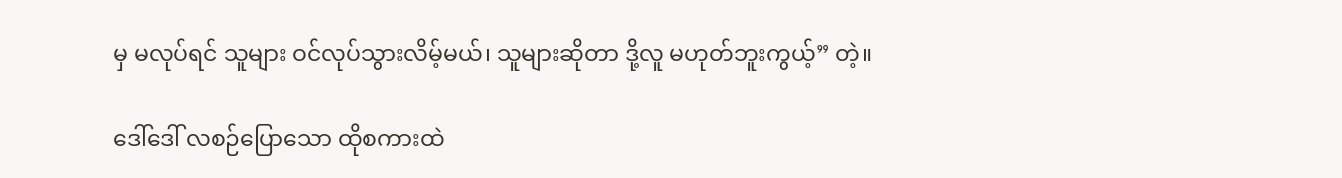မှ မလုပ်ရင် သူများ ဝင်လုပ်သွားလိမ့်မယ်၊ သူများဆိုတာ ဒို့လူ မဟုတ်ဘူးကွယ့်” တဲ့။

ဒေါ်ဒေါ် လစဉ်ပြောသော ထိုစကားထဲ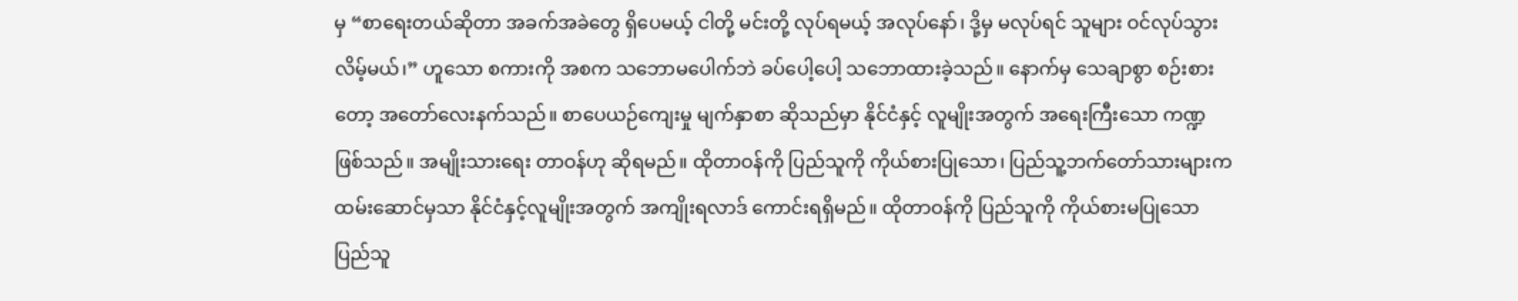မှ “စာရေးတယ်ဆိုတာ အခက်အခဲတွေ ရှိပေမယ့် ငါတို့ မင်းတို့ လုပ်ရမယ့် အလုပ်နော်၊ ဒို့မှ မလုပ်ရင် သူများ ဝင်လုပ်သွားလိမ့်မယ်၊” ဟူသော စကားကို အစက သဘောမပေါက်ဘဲ ခပ်ပေါ့ပေါ့ သဘောထားခဲ့သည်။ နောက်မှ သေချာစွာ စဉ်းစားတော့ အတော်လေးနက်သည်။ စာပေယဉ်ကျေးမှု မျက်နှာစာ ဆိုသည်မှာ နိုင်ငံနှင့် လူမျိုးအတွက် အရေးကြီးသော ကဏ္ဍဖြစ်သည်။ အမျိုးသားရေး တာဝန်ဟု ဆိုရမည်။ ထိုတာဝန်ကို ပြည်သူကို ကိုယ်စားပြုသော၊ ပြည်သူ့ဘက်တော်သားများက ထမ်းဆောင်မှသာ နိုင်ငံနှင့်လူမျိုးအတွက် အကျိုးရလာဒ် ကောင်းရရှိမည်။ ထိုတာဝန်ကို ပြည်သူကို ကိုယ်စားမပြုသော ပြည်သူ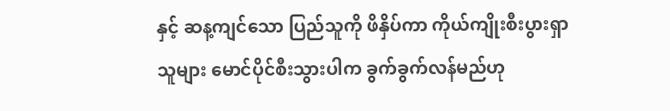နှင့် ဆန့ကျင်သော ပြည်သူကို ဖိနှိပ်ကာ ကိုယ်ကျိုးစီးပွားရှာသူများ မောင်ပိုင်စီးသွားပါက ခွက်ခွက်လန်မည်ဟု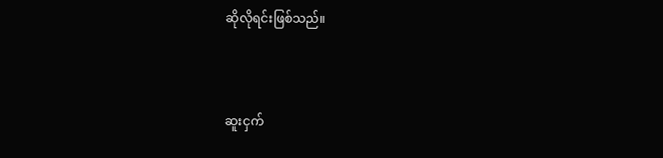ဆိုလိုရင်းဖြစ်သည်။



ဆူးငှက်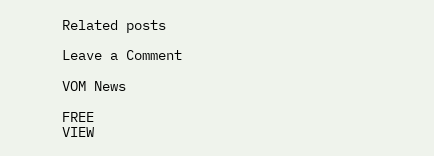Related posts

Leave a Comment

VOM News

FREE
VIEW